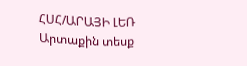ՀՍՀ/ԱՐԱՅԻ ԼԵՌ
Արտաքին տեսք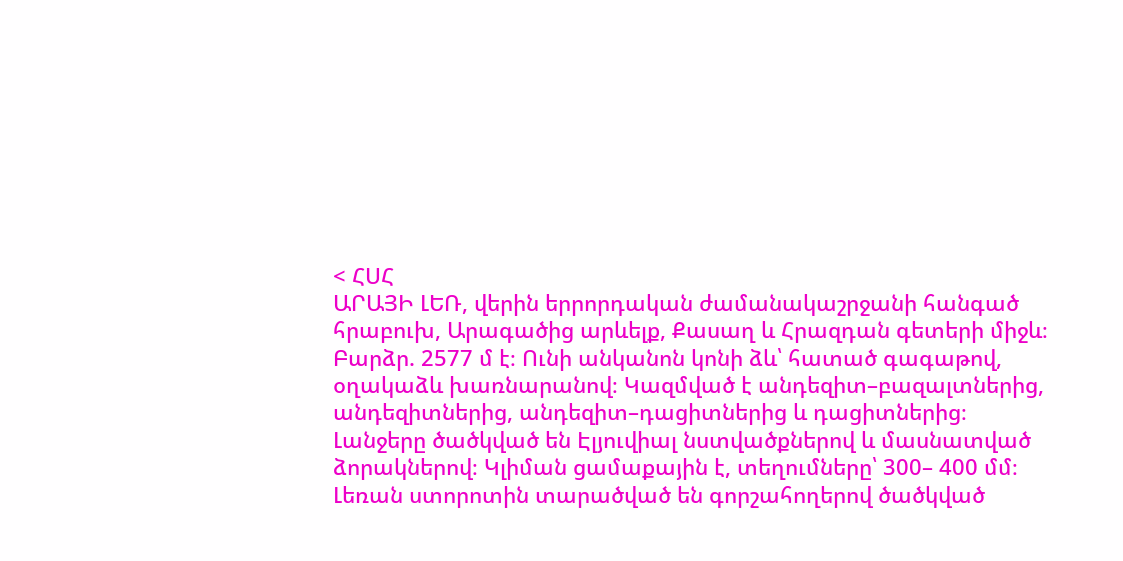< ՀՍՀ
ԱՐԱՅԻ ԼԵՌ, վերին երրորդական ժամանակաշրջանի հանգած հրաբուխ, Արագածից արևելք, Քասաղ և Հրազդան գետերի միջև։ Բարձր. 2577 մ է։ Ունի անկանոն կոնի ձև՝ հատած գագաթով, օղակաձև խառնարանով։ Կազմված է անդեզիտ–բազալտներից, անդեզիտներից, անդեզիտ–դացիտներից և դացիտներից։ Լանջերը ծածկված են Էլյուվիալ նստվածքներով և մասնատված ձորակներով։ Կլիման ցամաքային է, տեղումները՝ 300– 400 մմ։ Լեռան ստորոտին տարածված են գորշահողերով ծածկված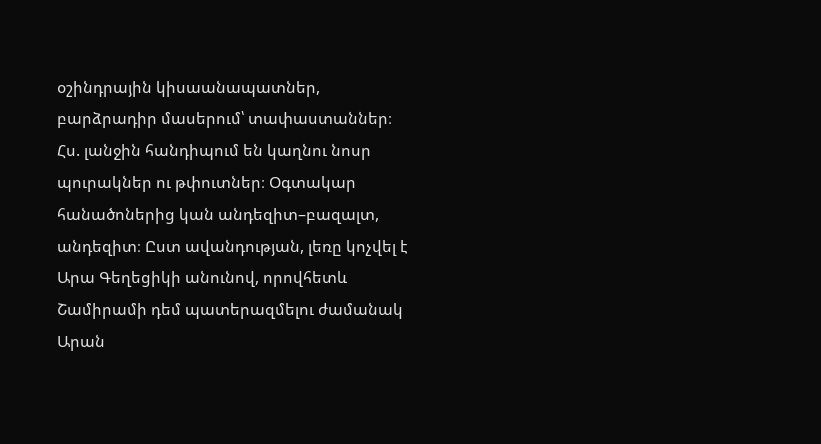օշինդրային կիսաանապատներ, բարձրադիր մասերում՝ տափաստաններ։ Հս. լանջին հանդիպում են կաղնու նոսր պուրակներ ու թփուտներ։ Օգտակար հանածոներից կան անդեզիտ–բազալտ, անդեզիտ։ Ըստ ավանդության, լեռը կոչվել է Արա Գեղեցիկի անունով, որովհետև Շամիրամի դեմ պատերազմելու ժամանակ Արան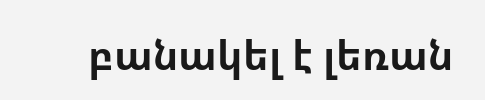բանակել է լեռան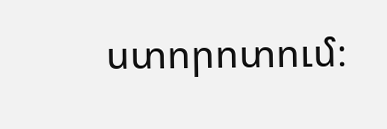ստորոտում։